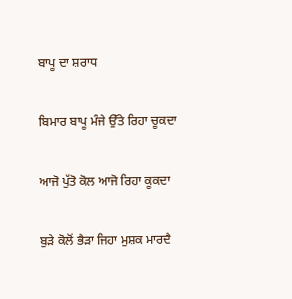ਬਾਪੂ ਦਾ ਸ਼ਰਾਧ

ਬਿਮਾਰ ਬਾਪੂ ਮੰਜੇ ਉੱਤੇ ਰਿਹਾ ਚੂਕਦਾ

ਆਜੋ ਪੁੱਤੋ ਕੋਲ ਆਜੋ ਰਿਹਾ ਕੂਕਦਾ

ਬੁੜੇ ਕੋਲੋਂ ਭੈੜਾ ਜਿਹਾ ਮੁਸ਼ਕ ਮਾਰਦੈ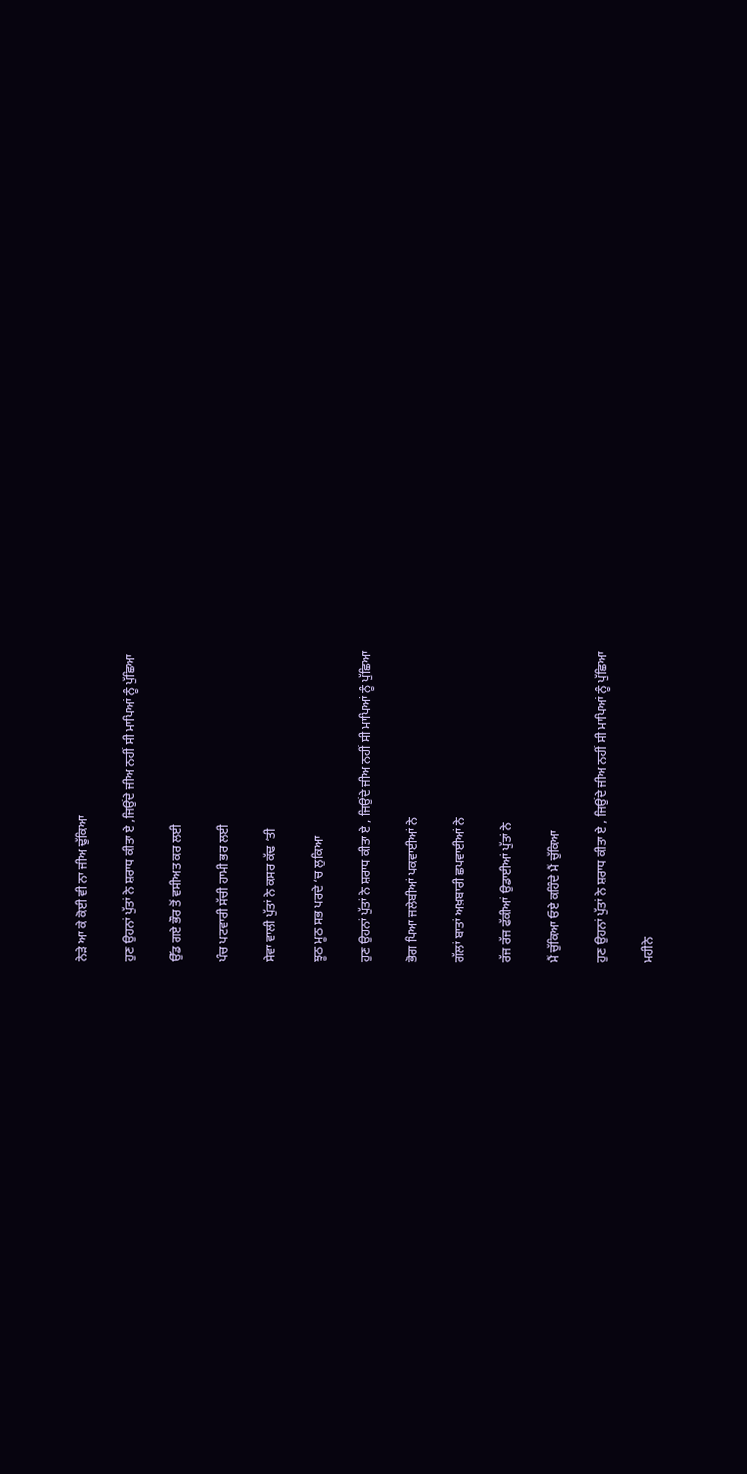ਨੇੜੇ ਆ ਕੇ ਕੋਈ ਵੀ ਨਾ ਜੀਅ ਢੁੱਕਿਆ

ਹੁਣ ਉਹਨਾਂ ਪੁੱਤਾਂ ਨੇ ਸ਼ਰਾਧ ਕੀਤਾ ਏ ,ਜਿਉਂਦੇ ਜੀਅ ਨਹੀਂ ਸੀ ਮਾਪਿਆਂ ਨੂੰ ਪੁੱਛਿਆ

ਉੱਡ ਗਏ ਭੌਰ ਤੋਂ ਵਸੀਅਤ ਕਰ ਲਈ

ਪੰਚ ਪਟਵਾਰੀ ਸੱਚੀ ਹਾਮੀ ਭਰ ਲਈ

ਸੇਵਾ ਵਾਲੀ ਪੁੱਤਾਂ ਨੇ ਕਸਰ ਕੱਢ ‘ਤੀ

ਝੂਠ ਮੂਠ ਸਭ ਪਰਦੇ ‘ਚ ਲੁਕਿਆ

ਹੁਣ ਉਹਨਾਂ ਪੁੱਤਾਂ ਨੇ ਸ਼ਰਾਧ ਕੀਤਾ ਏ , ਜਿਉਂਦੇ ਜੀਅ ਨਹੀਂ ਸੀ ਮਾਪਿਆਂ ਨੂੰ ਪੁੱਛਿਆ

ਭੋਗ ਪਿਆ ਜਲੇਬੀਆਂ ਪਕਵਾਈਆਂ ਨੇ

ਗੱਲਾਂ ਬਾਤਾਂ ਅਖ਼ਬਾਰੀ ਛਪਵਾਈਆਂ ਨੇ

ਰੱਜ ਰੱਜ ਫੱਕੀਆਂ ਉਡਾਈਆਂ ਪੁੱਤਾਂ ਨੇ

ਮੈਂ ਚੁੱਕਿਆ ਓਏ ਕਹਿੰਦੇ ਮੈਂ ਚੁੱਕਿਆ

ਹੁਣ ਉਹਨਾਂ ਪੁੱਤਾਂ ਨੇ ਸ਼ਰਾਧ ਕੀਤਾ ਏ , ਜਿਉਂਦੇ ਜੀਅ ਨਹੀਂ ਸੀ ਮਾਪਿਆਂ ਨੂੰ ਪੁੱਛਿਆ

ਮਹੀਨੇ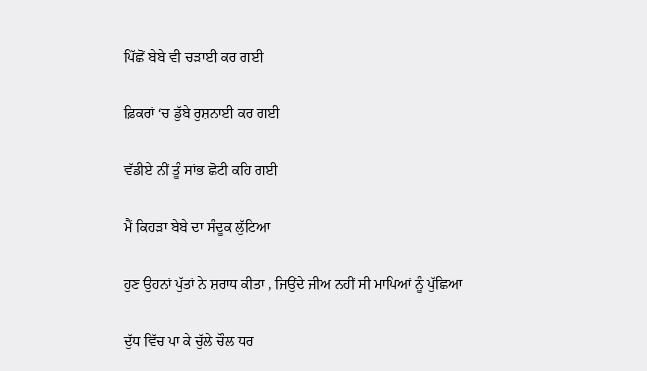ਪਿੱਛੋਂ ਬੇਬੇ ਵੀ ਚੜਾਈ ਕਰ ਗਈ

ਫ਼ਿਕਰਾਂ ‘ਚ ਡੁੱਬੇ ਰੁਸ਼ਨਾਈ ਕਰ ਗਈ

ਵੱਡੀਏ ਨੀਂ ਤੂੰ ਸਾਂਭ ਛੋਟੀ ਕਹਿ ਗਈ

ਮੈਂ ਕਿਹੜਾ ਬੇਬੇ ਦਾ ਸੰਦੂਕ ਲੁੱਟਿਆ

ਹੁਣ ਉਹਨਾਂ ਪੁੱਤਾਂ ਨੇ ਸ਼ਰਾਧ ਕੀਤਾ , ਜਿਉਂਦੇ ਜੀਅ ਨਹੀਂ ਸੀ ਮਾਪਿਆਂ ਨੂੰ ਪੁੱਛਿਆ

ਦੁੱਧ ਵਿੱਚ ਪਾ ਕੇ ਚੁੱਲੇ ਚੌਲ ਧਰ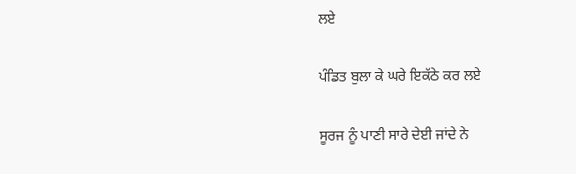ਲਏ

ਪੰਡਿਤ ਬੁਲਾ ਕੇ ਘਰੇ ਇਕੱਠੇ ਕਰ ਲਏ

ਸੂਰਜ ਨੂੰ ਪਾਣੀ ਸਾਰੇ ਦੇਈ ਜਾਂਦੇ ਨੇ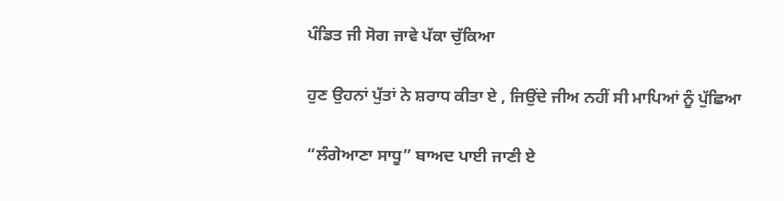ਪੰਡਿਤ ਜੀ ਸੋਗ ਜਾਵੇ ਪੱਕਾ ਚੁੱਕਿਆ

ਹੁਣ ਉਹਨਾਂ ਪੁੱਤਾਂ ਨੇ ਸ਼ਰਾਧ ਕੀਤਾ ਏ , ਜਿਉਂਦੇ ਜੀਅ ਨਹੀਂ ਸੀ ਮਾਪਿਆਂ ਨੂੰ ਪੁੱਛਿਆ

“ਲੰਗੇਆਣਾ ਸਾਧੂ” ਬਾਅਦ ਪਾਈ ਜਾਣੀ ਏ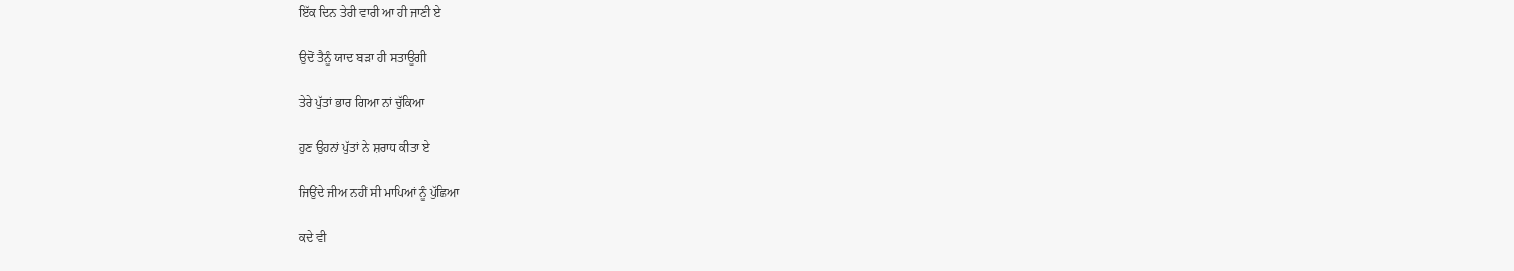ਇੱਕ ਦਿਨ ਤੇਰੀ ਵਾਰੀ ਆ ਹੀ ਜਾਣੀ ਏ

ਉਦੋਂ ਤੈਨੂੰ ਯਾਦ ਬੜਾ ਹੀ ਸਤਾਊਗੀ

ਤੇਰੇ ਪੁੱਤਾਂ ਭਾਰ ਗਿਆ ਨਾਂ ਚੁੱਕਿਆ

ਹੁਣ ਉਹਨਾਂ ਪੁੱਤਾਂ ਨੇ ਸ਼ਰਾਧ ਕੀਤਾ ਏ

ਜਿਉਂਦੇ ਜੀਅ ਨਹੀਂ ਸੀ ਮਾਪਿਆਂ ਨੂੰ ਪੁੱਛਿਆ

ਕਦੇ ਵੀ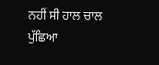ਨਹੀਂ ਸੀ ਹਾਲ ਚਾਲ ਪੁੱਛਿਆ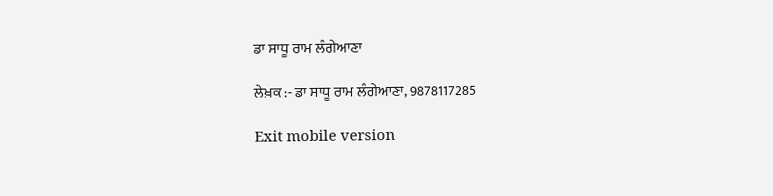ਡਾ ਸਾਧੂ ਰਾਮ ਲੰਗੇਆਣਾ

ਲੇਖ਼ਕ :- ਡਾ ਸਾਧੂ ਰਾਮ ਲੰਗੇਆਣਾ, 9878117285

Exit mobile version